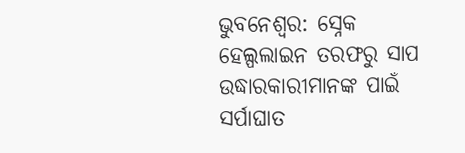ଭୁବନେଶ୍ବର: ସ୍ନେକ ହେଲ୍ପଲାଇନ ତରଫରୁ ସାପ ଉଦ୍ଧାରକାରୀମାନଙ୍କ ପାଇଁ ସର୍ପାଘାତ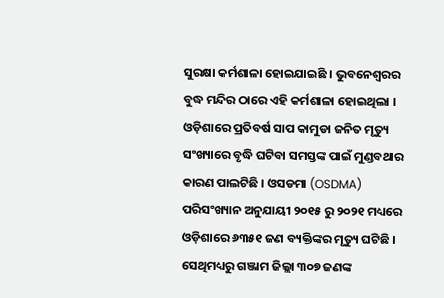ସୁରକ୍ଷା କର୍ମଶାଳା ହୋଇଯାଇଛି । ଭୁବନେଶ୍ୱରର ବୁଦ୍ଧ ମନ୍ଦିର ଠାରେ ଏହି କର୍ମଶାଳା ହୋଇଥିଲା । ଓଡ଼ିଶାରେ ପ୍ରତିବର୍ଷ ସାପ କାମୁଡା ଜନିତ ମୃତ୍ୟୁ ସଂଖ୍ୟାରେ ବୃଦ୍ଧି ଘଟିବା ସମସ୍ତଙ୍କ ପାଇଁ ମୁଣ୍ଡବଥାର କାରଣ ପାଲଟିଛି । ଓସଡମା (OSDMA) ପରିସଂଖ୍ୟାନ ଅନୁଯାୟୀ ୨୦୧୫ ରୁ ୨୦୨୧ ମଧ୍ୟରେ ଓଡ଼ିଶାରେ ୬୩୫୧ ଜଣ ବ୍ୟକ୍ତିଙ୍କର ମୃତ୍ୟୁ ଘଟିଛି । ସେଥିମଧ୍ୟରୁ ଗଞ୍ଜାମ ଜିଲ୍ଲା ୩୦୭ ଜଣଙ୍କ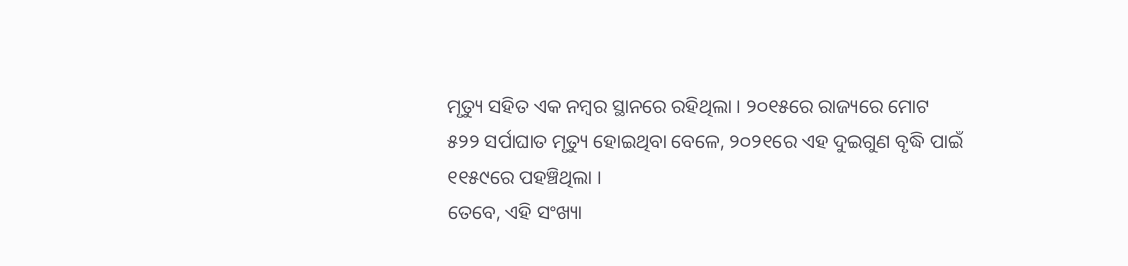ମୃତ୍ୟୁ ସହିତ ଏକ ନମ୍ବର ସ୍ଥାନରେ ରହିଥିଲା । ୨୦୧୫ରେ ରାଜ୍ୟରେ ମୋଟ ୫୨୨ ସର୍ପାଘାତ ମୃତ୍ୟୁ ହୋଇଥିବା ବେଳେ, ୨୦୨୧ରେ ଏହ ଦୁଇଗୁଣ ବୃଦ୍ଧି ପାଇଁ ୧୧୫୯ରେ ପହଞ୍ଚିଥିଲା ।
ତେବେ, ଏହି ସଂଖ୍ୟା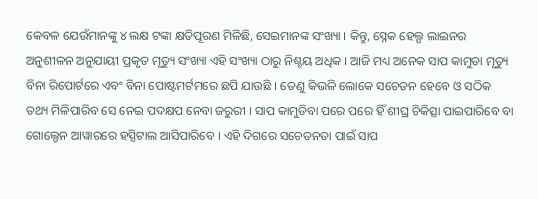କେବଳ ଯେଉଁମାନଙ୍କୁ ୪ ଲକ୍ଷ ଟଙ୍କା କ୍ଷତିପୂରଣ ମିଳିଛି, ସେଇମାନଙ୍କ ସଂଖ୍ୟା । କିନ୍ତୁ, ସ୍ନେକ ହେଲ୍ପ ଲାଇନର ଅନୁଶୀଳନ ଅନୁଯାୟୀ ପ୍ରକୃତ ମୃତ୍ୟୁ ସଂଖ୍ୟା ଏହି ସଂଖ୍ୟା ଠାରୁ ନିଶ୍ଚୟ ଅଧିକ । ଆଜି ମଧ୍ୟ ଅନେକ ସାପ କାମୁଡା ମୃତ୍ୟୁ ବିନା ରିପୋର୍ଟରେ ଏବଂ ବିନା ପୋଷ୍ଟମର୍ଟମରେ ଛପି ଯାଉଛି । ତେଣୁ କିଭଳି ଲୋକେ ସଚେତନ ହେବେ ଓ ସଠିକ ତଥ୍ୟ ମିଳିପାରିବ ସେ ନେଇ ପଦକ୍ଷପ ନେବା ଜରୁରୀ । ସାପ କାମୁଡିବା ପରେ ପରେ ହିଁ ଶୀଘ୍ର ଚିକିତ୍ସା ପାଇପାରିବେ ବା ଗୋଲ୍ଡେନ ଆୱାରରେ ହସ୍ପିଟାଲ ଆସିପାରିବେ । ଏହି ଦିଗରେ ସଚେତନତା ପାଇଁ ସାପ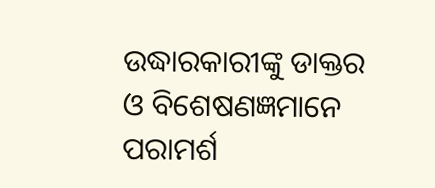ଉଦ୍ଧାରକାରୀଙ୍କୁ ଡାକ୍ତର ଓ ବିଶେଷଣଜ୍ଞମାନେ ପରାମର୍ଶ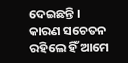ଦେଇଛନ୍ତି । କାରଣ ସଚେତନ ରହିଲେ ହିଁ ଆମେ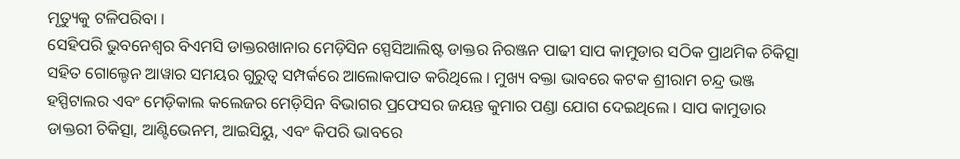ମୃତ୍ୟୁକୁ ଟଳିପରିବା ।
ସେହିପରି ଭୁବନେଶ୍ବର ବିଏମସି ଡାକ୍ତରଖାନାର ମେଡ଼ିସିନ ସ୍ପେସିଆଲିଷ୍ଟ ଡାକ୍ତର ନିରଞ୍ଜନ ପାଢୀ ସାପ କାମୁଡାର ସଠିକ ପ୍ରାଥମିକ ଚିକିତ୍ସା ସହିତ ଗୋଲ୍ଡେନ ଆୱାର ସମୟର ଗୁରୁତ୍ଵ ସମ୍ପର୍କରେ ଆଲୋକପାତ କରିଥିଲେ । ମୁଖ୍ୟ ବକ୍ତା ଭାବରେ କଟକ ଶ୍ରୀରାମ ଚନ୍ଦ୍ର ଭଞ୍ଜ ହସ୍ପିଟାଲର ଏବଂ ମେଡ଼ିକାଲ କଲେଜର ମେଡ଼ିସିନ ବିଭାଗର ପ୍ରଫେସର ଜୟନ୍ତ କୁମାର ପଣ୍ଡା ଯୋଗ ଦେଇଥିଲେ । ସାପ କାମୁଡାର ଡାକ୍ତରୀ ଚିକିତ୍ସା, ଆଣ୍ଟିଭେନମ, ଆଇସିୟୁ, ଏବଂ କିପରି ଭାବରେ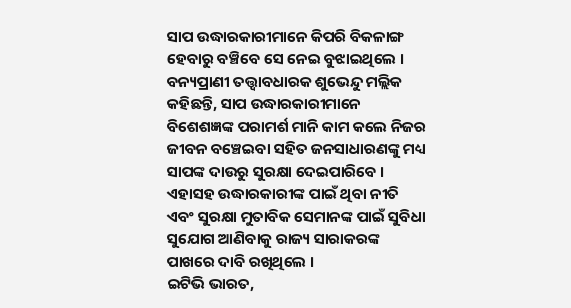ସାପ ଉଦ୍ଧାରକାରୀମାନେ କିପରି ବିକଳାଙ୍ଗ ହେବାରୁ ବଞ୍ଚିବେ ସେ ନେଇ ବୁଝାଇଥିଲେ ।
ବନ୍ୟପ୍ରାଣୀ ତତ୍ତ୍ଵାବଧାରକ ଶୁଭେନ୍ଦୁ ମଲ୍ଲିକ କହିଛନ୍ତି, ସାପ ଉଦ୍ଧାରକାରୀମାନେ ବିଶେଶଜ୍ଞଙ୍କ ପରାମର୍ଶ ମାନି କାମ କଲେ ନିଜର ଜୀବନ ବଞ୍ଚେଇବା ସହିତ ଜନସାଧାରଣଙ୍କୁ ମଧ୍ୟ ସାପଙ୍କ ଦାଉରୁ ସୁରକ୍ଷା ଦେଇପାରିବେ । ଏହାସହ ଉଦ୍ଧାରକାରୀଙ୍କ ପାଇଁ ଥିବା ନୀତି ଏବଂ ସୁରକ୍ଷା ମୁତାବିକ ସେମାନଙ୍କ ପାଇଁ ସୁବିଧା ସୁଯୋଗ ଆଣିବାକୁ ରାଜ୍ୟ ସାରାକରଙ୍କ ପାଖରେ ଦାବି ରଖିଥିଲେ ।
ଇଟିଭି ଭାରତ,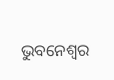ଭୁବନେଶ୍ବର